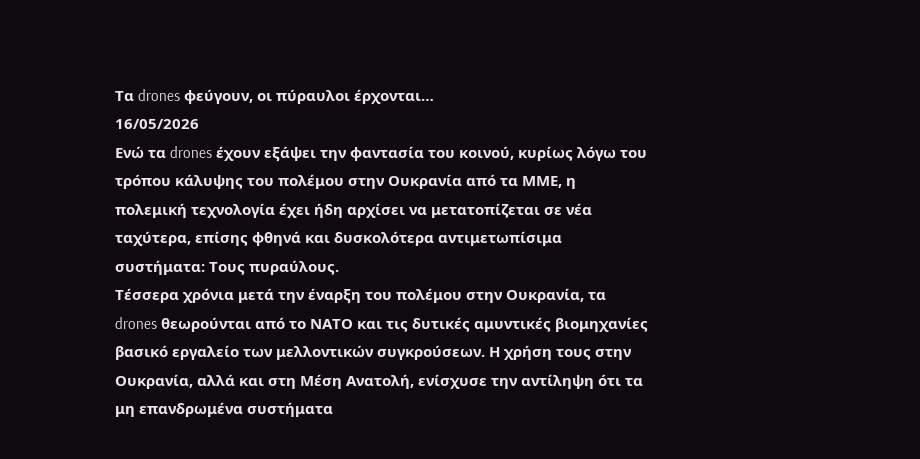Τα drones φεύγουν, οι πύραυλοι έρχονται…
16/05/2026
Ενώ τα drones έχουν εξάψει την φαντασία του κοινού, κυρίως λόγω του τρόπου κάλυψης του πολέμου στην Ουκρανία από τα ΜΜΕ, η πολεμική τεχνολογία έχει ήδη αρχίσει να μετατοπίζεται σε νέα ταχύτερα, επίσης φθηνά και δυσκολότερα αντιμετωπίσιμα συστήματα: Τους πυραύλους.
Τέσσερα χρόνια μετά την έναρξη του πολέμου στην Ουκρανία, τα drones θεωρούνται από το ΝΑΤΟ και τις δυτικές αμυντικές βιομηχανίες βασικό εργαλείο των μελλοντικών συγκρούσεων. Η χρήση τους στην Ουκρανία, αλλά και στη Μέση Ανατολή, ενίσχυσε την αντίληψη ότι τα μη επανδρωμένα συστήματα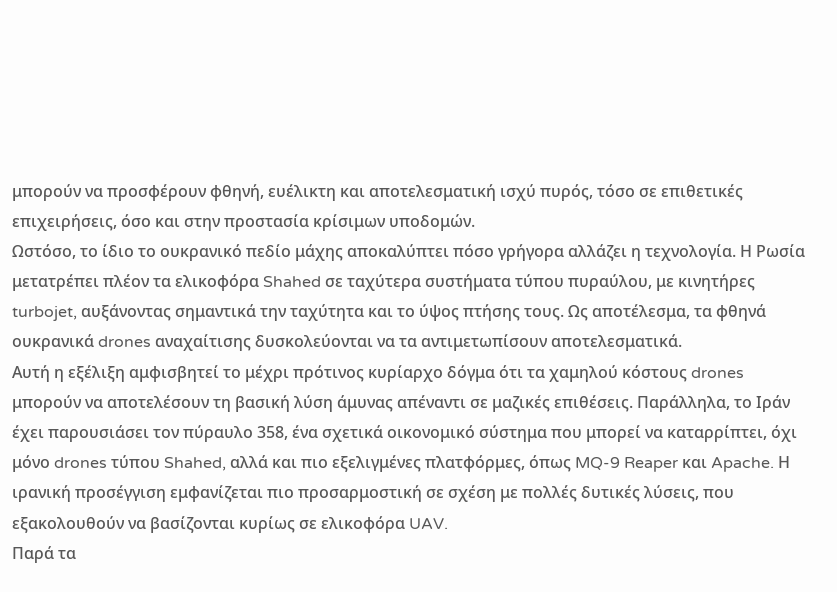μπορούν να προσφέρουν φθηνή, ευέλικτη και αποτελεσματική ισχύ πυρός, τόσο σε επιθετικές επιχειρήσεις, όσο και στην προστασία κρίσιμων υποδομών.
Ωστόσο, το ίδιο το ουκρανικό πεδίο μάχης αποκαλύπτει πόσο γρήγορα αλλάζει η τεχνολογία. Η Ρωσία μετατρέπει πλέον τα ελικοφόρα Shahed σε ταχύτερα συστήματα τύπου πυραύλου, με κινητήρες turbojet, αυξάνοντας σημαντικά την ταχύτητα και το ύψος πτήσης τους. Ως αποτέλεσμα, τα φθηνά ουκρανικά drones αναχαίτισης δυσκολεύονται να τα αντιμετωπίσουν αποτελεσματικά.
Αυτή η εξέλιξη αμφισβητεί το μέχρι πρότινος κυρίαρχο δόγμα ότι τα χαμηλού κόστους drones μπορούν να αποτελέσουν τη βασική λύση άμυνας απέναντι σε μαζικές επιθέσεις. Παράλληλα, το Ιράν έχει παρουσιάσει τον πύραυλο 358, ένα σχετικά οικονομικό σύστημα που μπορεί να καταρρίπτει, όχι μόνο drones τύπου Shahed, αλλά και πιο εξελιγμένες πλατφόρμες, όπως MQ-9 Reaper και Apache. Η ιρανική προσέγγιση εμφανίζεται πιο προσαρμοστική σε σχέση με πολλές δυτικές λύσεις, που εξακολουθούν να βασίζονται κυρίως σε ελικοφόρα UAV.
Παρά τα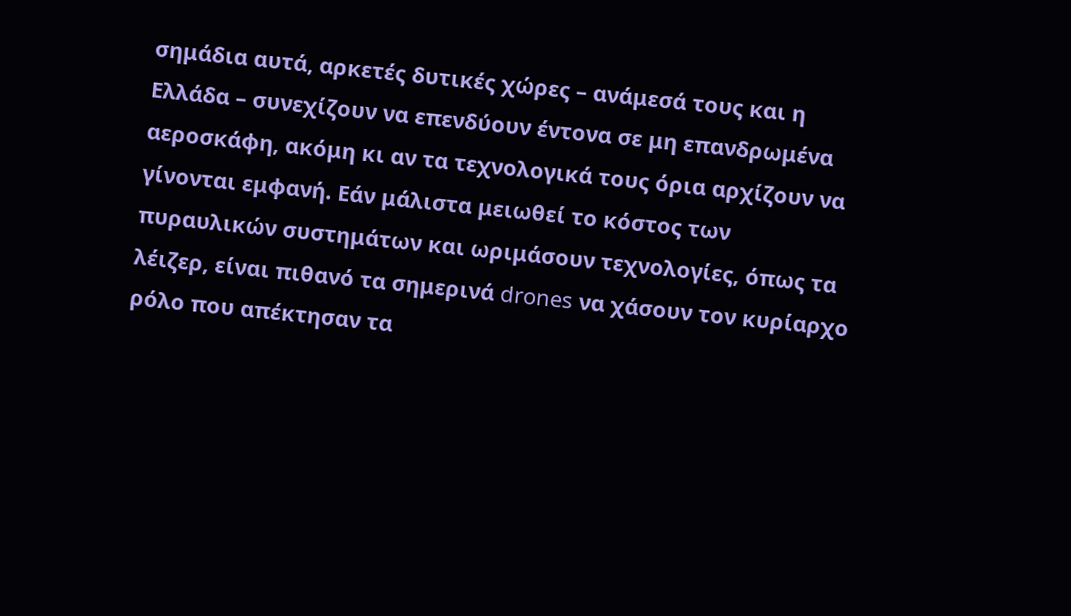σημάδια αυτά, αρκετές δυτικές χώρες – ανάμεσά τους και η Ελλάδα – συνεχίζουν να επενδύουν έντονα σε μη επανδρωμένα αεροσκάφη, ακόμη κι αν τα τεχνολογικά τους όρια αρχίζουν να γίνονται εμφανή. Εάν μάλιστα μειωθεί το κόστος των πυραυλικών συστημάτων και ωριμάσουν τεχνολογίες, όπως τα λέιζερ, είναι πιθανό τα σημερινά drones να χάσουν τον κυρίαρχο ρόλο που απέκτησαν τα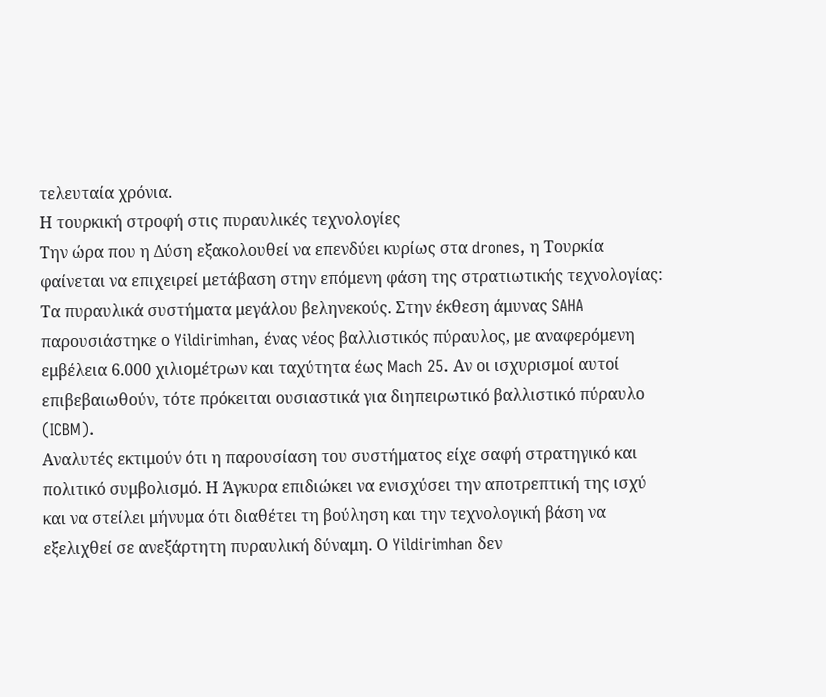τελευταία χρόνια.
Η τουρκική στροφή στις πυραυλικές τεχνολογίες
Την ώρα που η Δύση εξακολουθεί να επενδύει κυρίως στα drones, η Τουρκία φαίνεται να επιχειρεί μετάβαση στην επόμενη φάση της στρατιωτικής τεχνολογίας: Tα πυραυλικά συστήματα μεγάλου βεληνεκούς. Στην έκθεση άμυνας SAHA παρουσιάστηκε ο Yildirimhan, ένας νέος βαλλιστικός πύραυλος, με αναφερόμενη εμβέλεια 6.000 χιλιομέτρων και ταχύτητα έως Mach 25. Αν οι ισχυρισμοί αυτοί επιβεβαιωθούν, τότε πρόκειται ουσιαστικά για διηπειρωτικό βαλλιστικό πύραυλο (ICBM).
Αναλυτές εκτιμούν ότι η παρουσίαση του συστήματος είχε σαφή στρατηγικό και πολιτικό συμβολισμό. Η Άγκυρα επιδιώκει να ενισχύσει την αποτρεπτική της ισχύ και να στείλει μήνυμα ότι διαθέτει τη βούληση και την τεχνολογική βάση να εξελιχθεί σε ανεξάρτητη πυραυλική δύναμη. Ο Yildirimhan δεν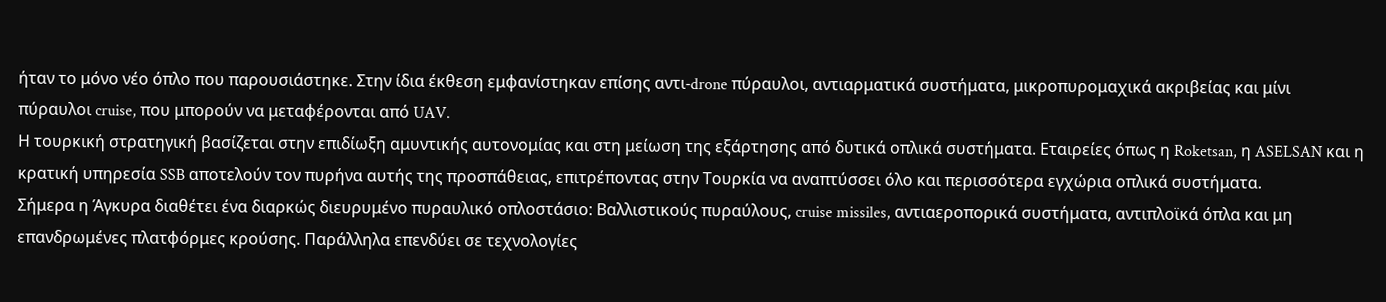ήταν το μόνο νέο όπλο που παρουσιάστηκε. Στην ίδια έκθεση εμφανίστηκαν επίσης αντι-drone πύραυλοι, αντιαρματικά συστήματα, μικροπυρομαχικά ακριβείας και μίνι πύραυλοι cruise, που μπορούν να μεταφέρονται από UAV.
Η τουρκική στρατηγική βασίζεται στην επιδίωξη αμυντικής αυτονομίας και στη μείωση της εξάρτησης από δυτικά οπλικά συστήματα. Εταιρείες όπως η Roketsan, η ASELSAN και η κρατική υπηρεσία SSB αποτελούν τον πυρήνα αυτής της προσπάθειας, επιτρέποντας στην Τουρκία να αναπτύσσει όλο και περισσότερα εγχώρια οπλικά συστήματα.
Σήμερα η Άγκυρα διαθέτει ένα διαρκώς διευρυμένο πυραυλικό οπλοστάσιο: Βαλλιστικούς πυραύλους, cruise missiles, αντιαεροπορικά συστήματα, αντιπλοϊκά όπλα και μη επανδρωμένες πλατφόρμες κρούσης. Παράλληλα επενδύει σε τεχνολογίες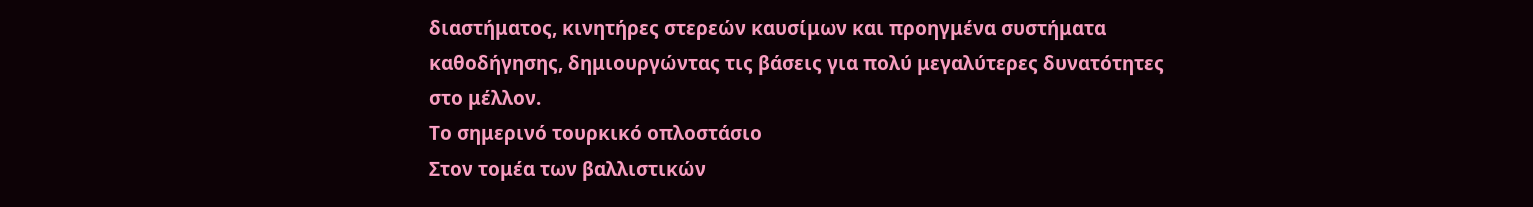διαστήματος, κινητήρες στερεών καυσίμων και προηγμένα συστήματα καθοδήγησης, δημιουργώντας τις βάσεις για πολύ μεγαλύτερες δυνατότητες στο μέλλον.
Το σημερινό τουρκικό οπλοστάσιο
Στον τομέα των βαλλιστικών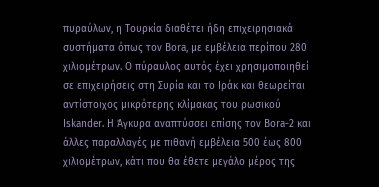πυραύλων, η Τουρκία διαθέτει ήδη επιχειρησιακά συστήματα όπως τον Bora, με εμβέλεια περίπου 280 χιλιομέτρων. Ο πύραυλος αυτός έχει χρησιμοποιηθεί σε επιχειρήσεις στη Συρία και το Ιράκ και θεωρείται αντίστοιχος μικρότερης κλίμακας του ρωσικού Iskander. Η Άγκυρα αναπτύσσει επίσης τον Bora-2 και άλλες παραλλαγές με πιθανή εμβέλεια 500 έως 800 χιλιομέτρων, κάτι που θα έθετε μεγάλο μέρος της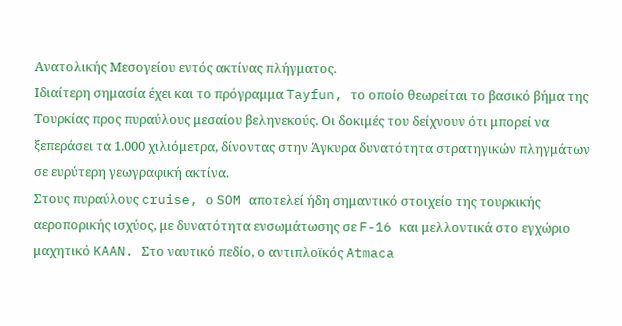Ανατολικής Μεσογείου εντός ακτίνας πλήγματος.
Ιδιαίτερη σημασία έχει και το πρόγραμμα Tayfun, το οποίο θεωρείται το βασικό βήμα της Τουρκίας προς πυραύλους μεσαίου βεληνεκούς. Οι δοκιμές του δείχνουν ότι μπορεί να ξεπεράσει τα 1.000 χιλιόμετρα, δίνοντας στην Άγκυρα δυνατότητα στρατηγικών πληγμάτων σε ευρύτερη γεωγραφική ακτίνα.
Στους πυραύλους cruise, ο SOM αποτελεί ήδη σημαντικό στοιχείο της τουρκικής αεροπορικής ισχύος, με δυνατότητα ενσωμάτωσης σε F-16 και μελλοντικά στο εγχώριο μαχητικό KAAN. Στο ναυτικό πεδίο, ο αντιπλοϊκός Atmaca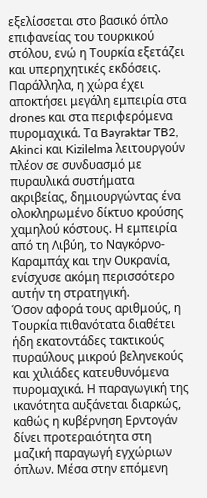εξελίσσεται στο βασικό όπλο επιφανείας του τουρκικού στόλου, ενώ η Τουρκία εξετάζει και υπερηχητικές εκδόσεις.
Παράλληλα, η χώρα έχει αποκτήσει μεγάλη εμπειρία στα drones και στα περιφερόμενα πυρομαχικά. Τα Bayraktar TB2, Akinci και Kizilelma λειτουργούν πλέον σε συνδυασμό με πυραυλικά συστήματα ακριβείας, δημιουργώντας ένα ολοκληρωμένο δίκτυο κρούσης χαμηλού κόστους. Η εμπειρία από τη Λιβύη, το Ναγκόρνο-Καραμπάχ και την Ουκρανία, ενίσχυσε ακόμη περισσότερο αυτήν τη στρατηγική.
Όσον αφορά τους αριθμούς, η Τουρκία πιθανότατα διαθέτει ήδη εκατοντάδες τακτικούς πυραύλους μικρού βεληνεκούς και χιλιάδες κατευθυνόμενα πυρομαχικά. Η παραγωγική της ικανότητα αυξάνεται διαρκώς, καθώς η κυβέρνηση Ερντογάν δίνει προτεραιότητα στη μαζική παραγωγή εγχώριων όπλων. Μέσα στην επόμενη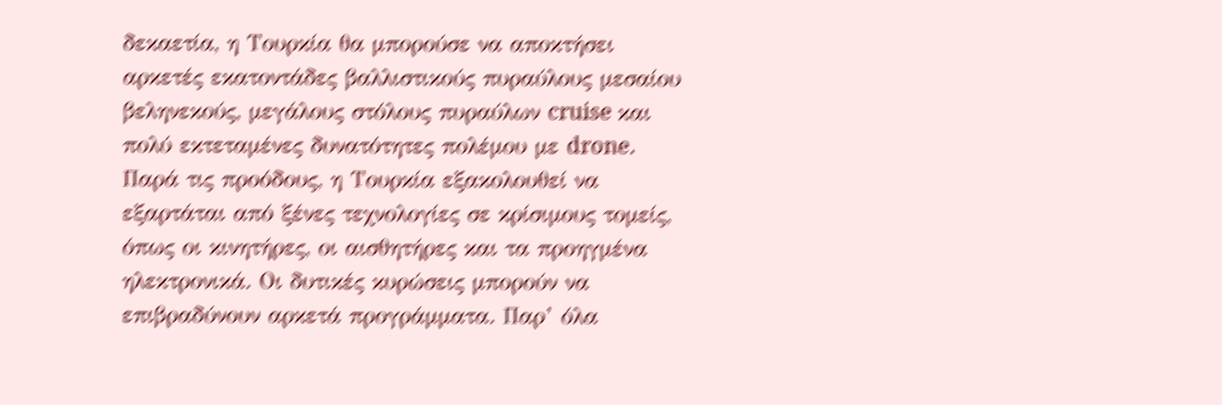δεκαετία, η Τουρκία θα μπορούσε να αποκτήσει αρκετές εκατοντάδες βαλλιστικούς πυραύλους μεσαίου βεληνεκούς, μεγάλους στόλους πυραύλων cruise και πολύ εκτεταμένες δυνατότητες πολέμου με drone.
Παρά τις προόδους, η Τουρκία εξακολουθεί να εξαρτάται από ξένες τεχνολογίες σε κρίσιμους τομείς, όπως οι κινητήρες, οι αισθητήρες και τα προηγμένα ηλεκτρονικά. Οι δυτικές κυρώσεις μπορούν να επιβραδύνουν αρκετά προγράμματα. Παρ’ όλα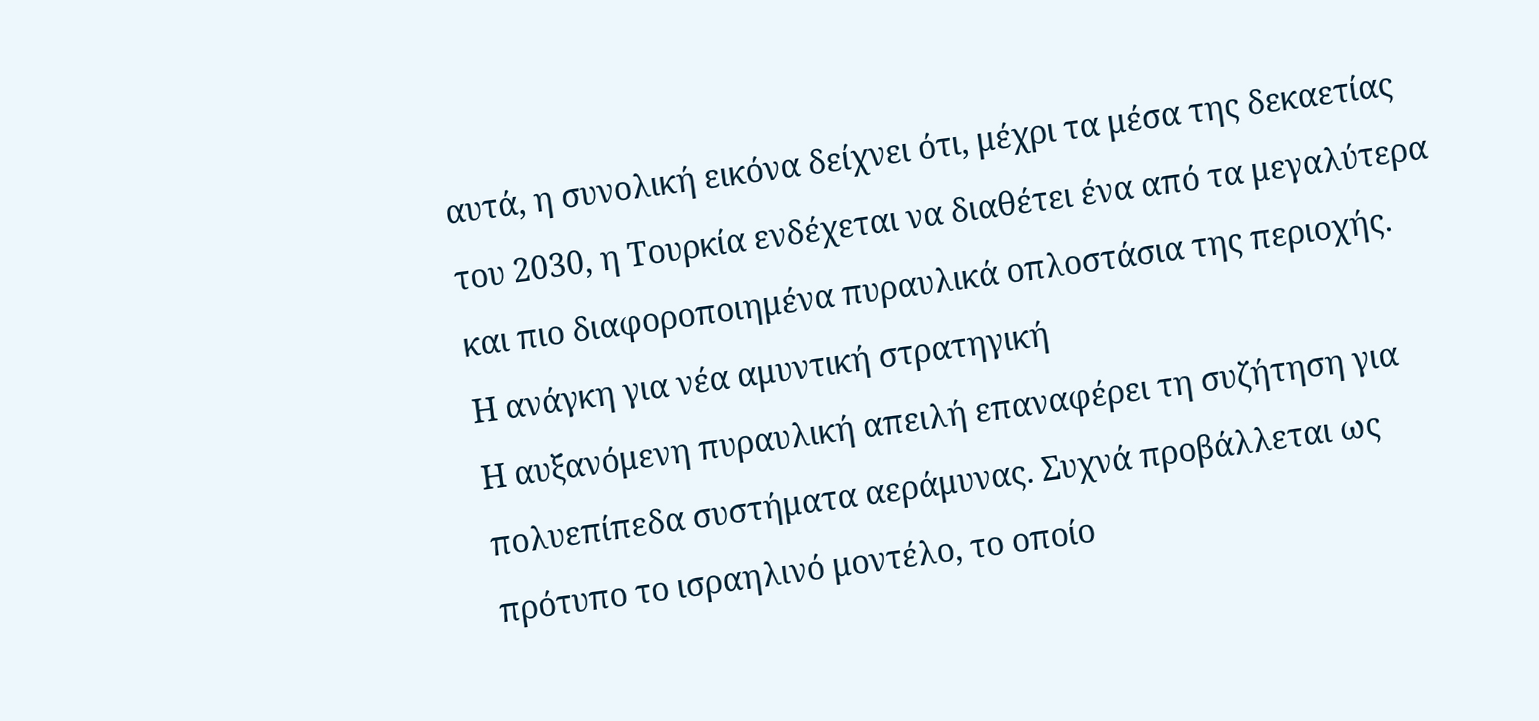αυτά, η συνολική εικόνα δείχνει ότι, μέχρι τα μέσα της δεκαετίας του 2030, η Τουρκία ενδέχεται να διαθέτει ένα από τα μεγαλύτερα και πιο διαφοροποιημένα πυραυλικά οπλοστάσια της περιοχής.
Η ανάγκη για νέα αμυντική στρατηγική
Η αυξανόμενη πυραυλική απειλή επαναφέρει τη συζήτηση για πολυεπίπεδα συστήματα αεράμυνας. Συχνά προβάλλεται ως πρότυπο το ισραηλινό μοντέλο, το οποίο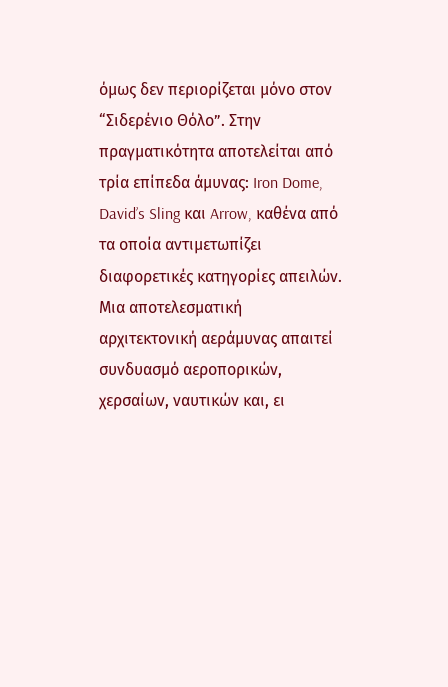όμως δεν περιορίζεται μόνο στον “Σιδερένιο Θόλο”. Στην πραγματικότητα αποτελείται από τρία επίπεδα άμυνας: Iron Dome, David’s Sling και Arrow, καθένα από τα οποία αντιμετωπίζει διαφορετικές κατηγορίες απειλών.
Μια αποτελεσματική αρχιτεκτονική αεράμυνας απαιτεί συνδυασμό αεροπορικών, χερσαίων, ναυτικών και, ει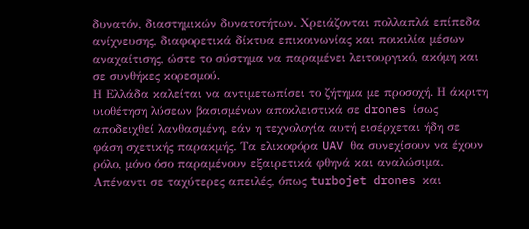δυνατόν, διαστημικών δυνατοτήτων. Χρειάζονται πολλαπλά επίπεδα ανίχνευσης, διαφορετικά δίκτυα επικοινωνίας και ποικιλία μέσων αναχαίτισης, ώστε το σύστημα να παραμένει λειτουργικό, ακόμη και σε συνθήκες κορεσμού.
Η Ελλάδα καλείται να αντιμετωπίσει το ζήτημα με προσοχή. Η άκριτη υιοθέτηση λύσεων βασισμένων αποκλειστικά σε drones ίσως αποδειχθεί λανθασμένη, εάν η τεχνολογία αυτή εισέρχεται ήδη σε φάση σχετικής παρακμής. Τα ελικοφόρα UAV θα συνεχίσουν να έχουν ρόλο, μόνο όσο παραμένουν εξαιρετικά φθηνά και αναλώσιμα.
Απέναντι σε ταχύτερες απειλές, όπως turbojet drones και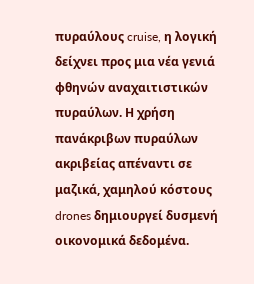πυραύλους cruise, η λογική δείχνει προς μια νέα γενιά φθηνών αναχαιτιστικών πυραύλων. Η χρήση πανάκριβων πυραύλων ακριβείας απέναντι σε μαζικά, χαμηλού κόστους drones δημιουργεί δυσμενή οικονομικά δεδομένα.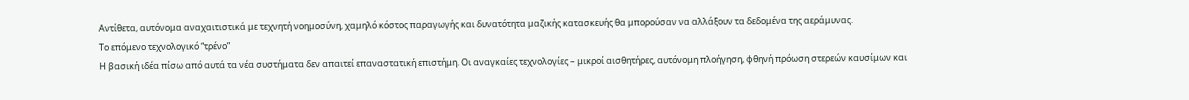Αντίθετα, αυτόνομα αναχαιτιστικά με τεχνητή νοημοσύνη, χαμηλό κόστος παραγωγής και δυνατότητα μαζικής κατασκευής θα μπορούσαν να αλλάξουν τα δεδομένα της αεράμυνας.
Το επόμενο τεχνολογικό “τρένο”
Η βασική ιδέα πίσω από αυτά τα νέα συστήματα δεν απαιτεί επαναστατική επιστήμη. Οι αναγκαίες τεχνολογίες – μικροί αισθητήρες, αυτόνομη πλοήγηση, φθηνή πρόωση στερεών καυσίμων και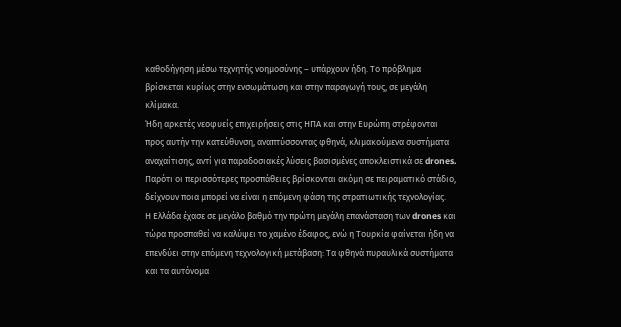καθοδήγηση μέσω τεχνητής νοημοσύνης – υπάρχουν ήδη. Το πρόβλημα βρίσκεται κυρίως στην ενσωμάτωση και στην παραγωγή τους, σε μεγάλη κλίμακα.
Ήδη αρκετές νεοφυείς επιχειρήσεις στις ΗΠΑ και στην Ευρώπη στρέφονται προς αυτήν την κατεύθυνση, αναπτύσσοντας φθηνά, κλιμακούμενα συστήματα αναχαίτισης, αντί για παραδοσιακές λύσεις βασισμένες αποκλειστικά σε drones. Παρότι οι περισσότερες προσπάθειες βρίσκονται ακόμη σε πειραματικό στάδιο, δείχνουν ποια μπορεί να είναι η επόμενη φάση της στρατιωτικής τεχνολογίας.
Η Ελλάδα έχασε σε μεγάλο βαθμό την πρώτη μεγάλη επανάσταση των drones και τώρα προσπαθεί να καλύψει το χαμένο έδαφος, ενώ η Τουρκία φαίνεται ήδη να επενδύει στην επόμενη τεχνολογική μετάβαση: Τα φθηνά πυραυλικά συστήματα και τα αυτόνομα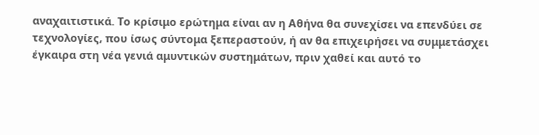αναχαιτιστικά. Το κρίσιμο ερώτημα είναι αν η Αθήνα θα συνεχίσει να επενδύει σε τεχνολογίες, που ίσως σύντομα ξεπεραστούν, ή αν θα επιχειρήσει να συμμετάσχει έγκαιρα στη νέα γενιά αμυντικών συστημάτων, πριν χαθεί και αυτό το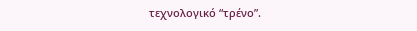τεχνολογικό “τρένο”.